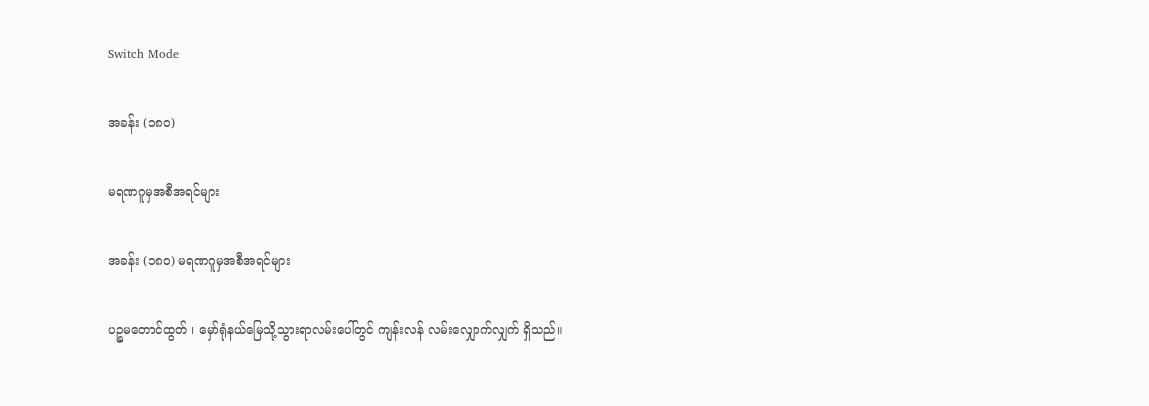Switch Mode

အခန်း (၁၈၀)

မရဏဂူမှအစီအရင်များ

အခန်း (၁၈၀) မရဏဂူမှအစီအရင်များ

ပဉ္စမတောင်ထွတ် ၊ မှော်ရုံနယ်မြေသို့သွားရာလမ်းပေါ်တွင် ကျန်းလန် လမ်းလျှောက်လျှက် ရှိသည်။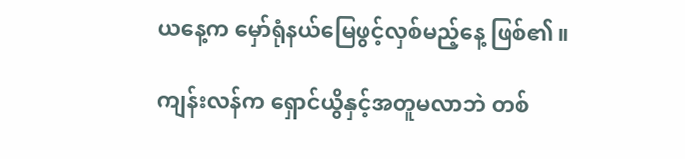ယနေ့က မှော်ရုံနယ်မြေဖွင့်လှစ်မည့်နေ့ ဖြစ်၏။

ကျန်းလန်က ရှောင်ယွိနှင့်အတူမလာဘဲ တစ်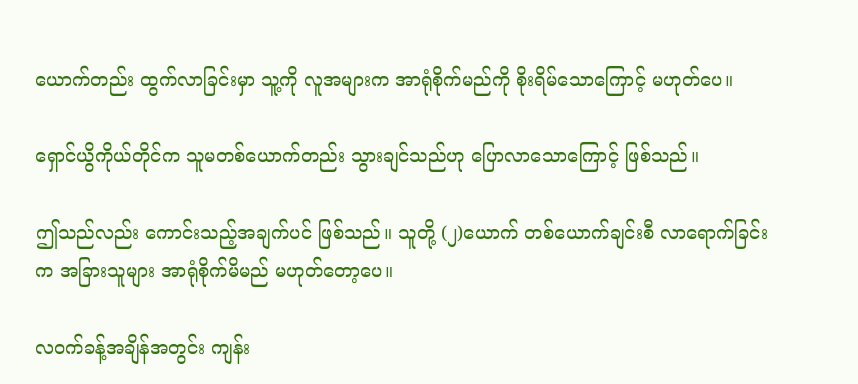ယောက်တည်း ထွက်လာခြင်းမှာ သူ့ကို လူအများက အာရုံစိုက်မည်ကို စိုးရိမ်သောကြောင့် မဟုတ်ပေ။

ရှောင်ယွိကိုယ်တိုင်က သူမတစ်ယောက်တည်း သွားချင်သည်ဟု ပြောလာသောကြောင့် ဖြစ်သည်။

ဤသည်လည်း ကောင်းသည့်အချက်ပင် ဖြစ်သည်။ သူတို့ (၂)ယောက် တစ်ယောက်ချင်းစီ လာရောက်ခြင်းက အခြားသူများ အာရုံစိုက်မိမည် မဟုတ်တော့ပေ။

လဝက်ခန့်အချိန်အတွင်း ကျန်း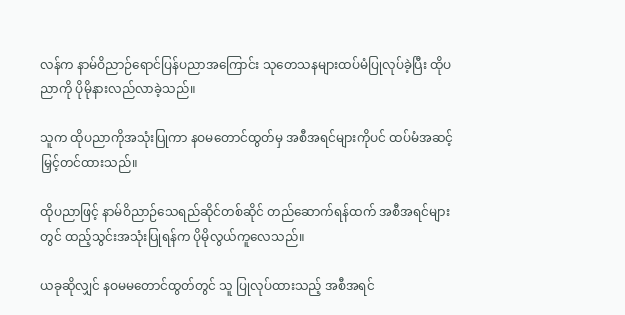လန်က နာမ်ဝိညာဉ်ရောင်ပြန်ပညာအကြောင်း သုတေသနများထပ်မံပြုလုပ်ခဲ့ပြီး ထိုပညာကို ပိုမိုနားလည်လာခဲ့သည်။

သူက ထိုပညာကိုအသုံးပြုကာ နဝမတောင်ထွတ်မှ အစီအရင်များကိုပင် ထပ်မံအဆင့်မြှင့်တင်ထားသည်။

ထိုပညာဖြင့် နာမ်ဝိညာဉ်သေရည်ဆိုင်တစ်ဆိုင် တည်ဆောက်ရန်ထက် အစီအရင်များတွင် ထည့်သွင်းအသုံးပြုရန်က ပိုမိုလွယ်ကူလေသည်။

ယခုဆိုလျှင် နဝမမတောင်ထွတ်တွင် သူ ပြုလုပ်ထားသည့် အစီအရင်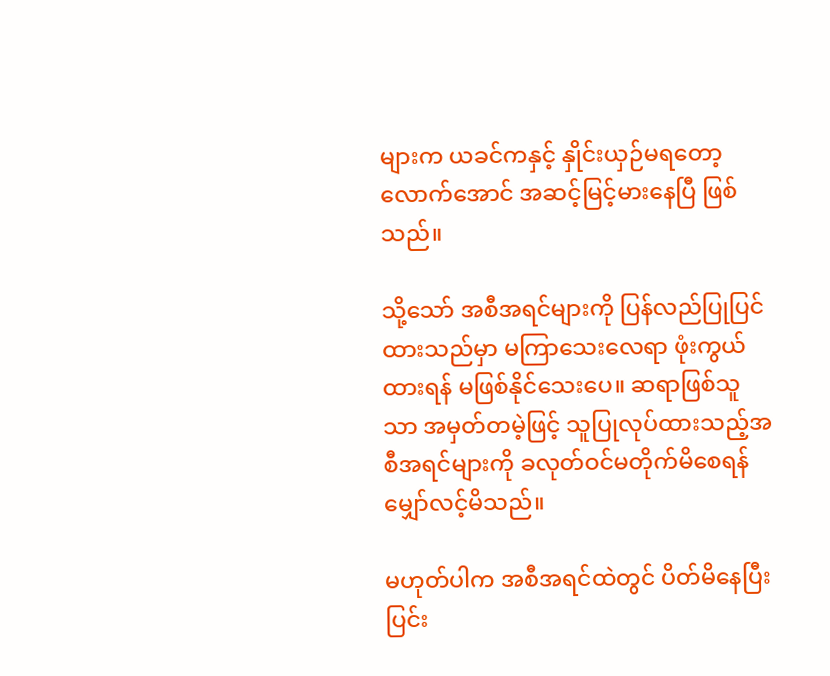များက ယခင်ကနှင့် နှိုင်းယှဉ်မရတော့လောက်အောင် အဆင့်မြင့်မားနေပြီ ဖြစ်သည်။

သို့သော် အစီအရင်များကို ပြန်လည်ပြုပြင်ထားသည်မှာ မကြာသေးလေရာ ဖုံးကွယ်ထားရန် မဖြစ်နိုင်သေးပေ။ ဆရာဖြစ်သူသာ အမှတ်တမဲ့ဖြင့် သူပြုလုပ်ထားသည့်အစီအရင်များကို ခလုတ်ဝင်မတိုက်မိစေရန် မျှော်လင့်မိသည်။

မဟုတ်ပါက အစီအရင်ထဲတွင် ပိတ်မိနေပြီး ပြင်း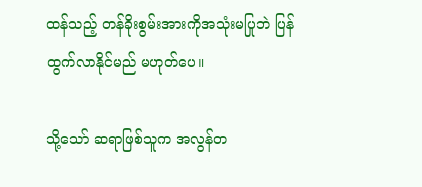ထန်သည့် တန်ခိုးစွမ်းအားကိုအသုံးမပြုဘဲ ပြန်ထွက်လာနိုင်မည် မဟုတ်ပေ။

သို့သော် ဆရာဖြစ်သူက အလွန်တ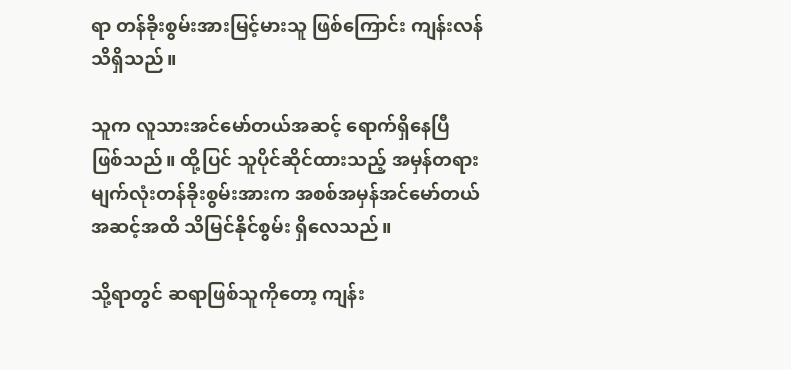ရာ တန်ခိုးစွမ်းအားမြင့်မားသူ ဖြစ်ကြောင်း ကျန်းလန် သိရှိသည်။

သူက လူသားအင်မော်တယ်အဆင့် ရောက်ရှိနေပြီ ဖြစ်သည်။ ထို့ပြင် သူပိုင်ဆိုင်ထားသည့် အမှန်တရားမျက်လုံးတန်ခိုးစွမ်းအားက အစစ်အမှန်အင်မော်တယ်အဆင့်အထိ သိမြင်နိုင်စွမ်း ရှိလေသည်။

သို့ရာတွင် ဆရာဖြစ်သူကိုတော့ ကျန်း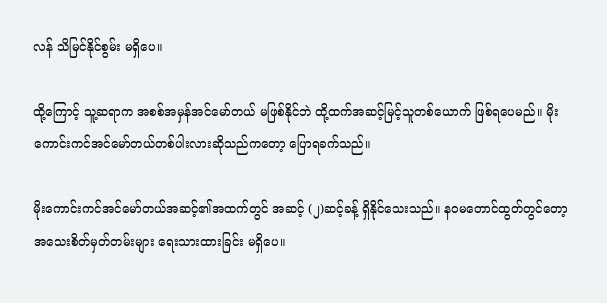လန် သိမြင်နိုင်စွမ်း မရှိပေ။

ထို့ကြောင့် သူ့ဆရာက အစစ်အမှန်အင်မော်တယ် မဖြစ်နိုင်ဘဲ ထို့ထက်အဆင့်မြင့်သူတစ်ယောက် ဖြစ်ရပေမည်။ မိုးကောင်းကင်အင်မော်တယ်တစ်ပါးလားဆိုသည်ကတော့ ပြောရခက်သည်။

မိုးကောင်းကင်အင်မော်တယ်အဆင့်၏အထက်တွင် အဆင့် (၂)ဆင့်ခန့် ရှိနိုင်သေးသည်။ နဝမတောင်ထွတ်တွင်တော့ အသေးစိတ်မှတ်တမ်းများ ရေးသားထားခြင်း မရှိပေ။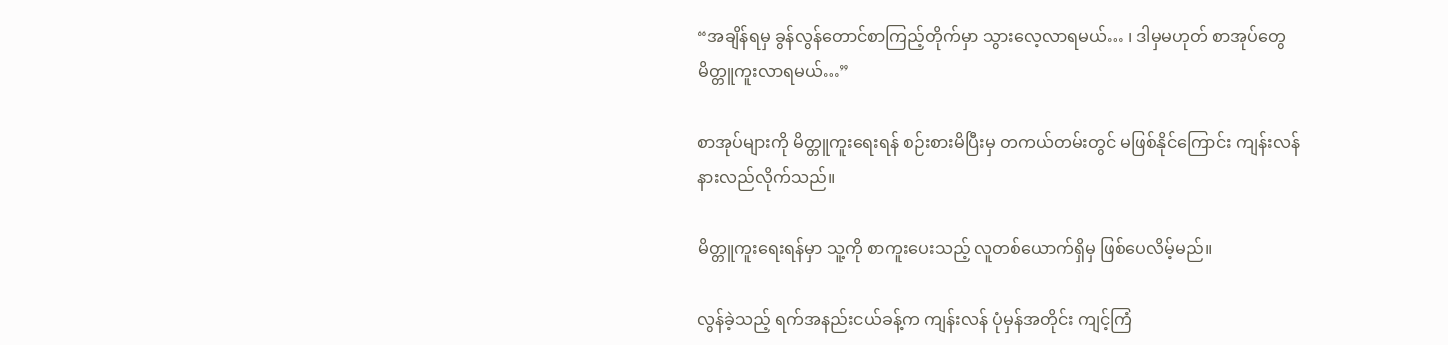“အချိန်ရမှ ခွန်လွန်တောင်စာကြည့်တိုက်မှာ သွားလေ့လာရမယ်… ၊ ဒါမှမဟုတ် စာအုပ်တွေ မိတ္တူကူးလာရမယ်…”

စာအုပ်များကို မိတ္တူကူးရေးရန် စဉ်းစားမိပြီးမှ တကယ်တမ်းတွင် မဖြစ်နိုင်ကြောင်း ကျန်းလန် နားလည်လိုက်သည်။

မိတ္တူကူးရေးရန်မှာ သူ့ကို စာကူးပေးသည့် လူတစ်ယောက်ရှိမှ ဖြစ်ပေလိမ့်မည်။

လွန်ခဲ့သည့် ရက်အနည်းငယ်ခန့်က ကျန်းလန် ပုံမှန်အတိုင်း ကျင့်ကြံ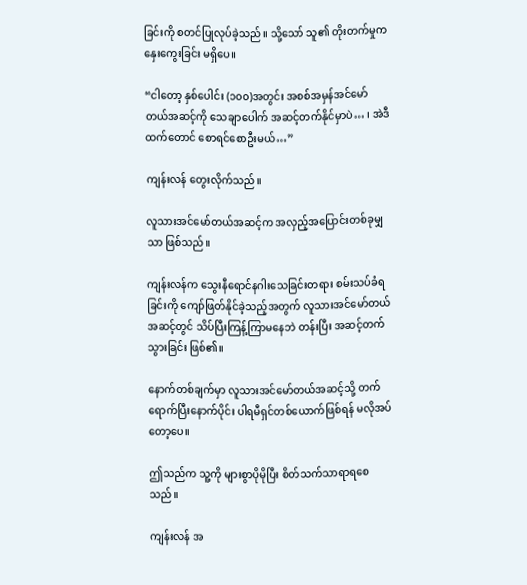ခြင်းကို စတင်ပြုလုပ်ခဲ့သည်။ သို့သော် သူ၏ တိုးတက်မှုက နှေးကွေးခြင်း မရှိပေ။

“ငါတော့ နှစ်ပေါင်း (၁၀၀)အတွင်း အစစ်အမှန်အင်မော်တယ်အဆင့်ကို သေချာပေါက် အဆင့်တက်နိုင်မှာပဲ… ၊ အဲဒီထက်တောင် စောရင်စောဦးမယ်…”

ကျန်းလန် တွေးလိုက်သည်။

လူသားအင်မော်တယ်အဆင့်က အလှည့်အပြောင်းတစ်ခုမျှသာ ဖြစ်သည်။

ကျန်းလန်က သွေးနီရောင်နဂါးသေခြင်းတရား စမ်းသပ်ခံရခြင်းကို ကျော်ဖြတ်နိုင်ခဲ့သည့်အတွက် လူသားအင်မော်တယ်အဆင့်တွင် သိပ်ပြီးကြန့်ကြာမနေဘဲ တန်းပြီး အဆင့်တက်သွားခြင်း ဖြစ်၏။

နောက်တစ်ချက်မှာ လူသားအင်မော်တယ်အဆင့်သို့ တက်ရောက်ပြီးနောက်ပိုင်း ပါရမီရှင်တစ်ယောက်ဖြစ်ရန် မလိုအပ်တော့ပေ။

ဤသည်က သူ့ကို များစွာပိုမိုပြီး စိတ်သက်သာရာရစေသည်။

ကျန်းလန် အ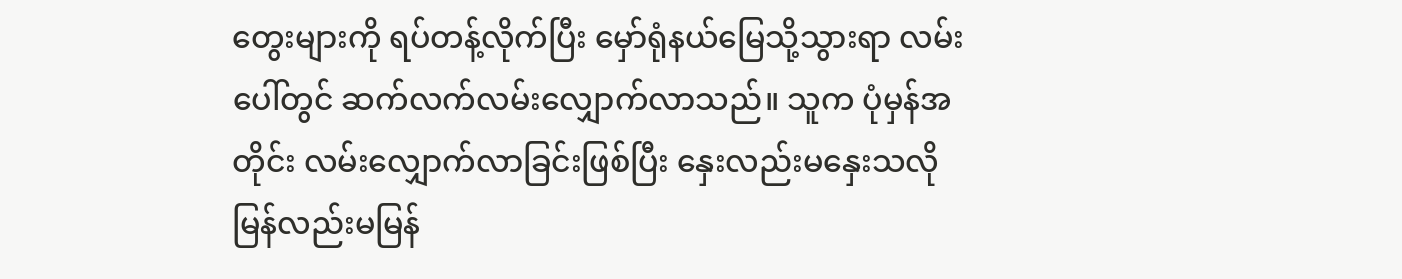တွေးများကို ရပ်တန့်လိုက်ပြီး မှော်ရုံနယ်မြေသို့သွားရာ လမ်းပေါ်တွင် ဆက်လက်လမ်းလျှောက်လာသည်။ သူက ပုံမှန်အတိုင်း လမ်းလျှောက်လာခြင်းဖြစ်ပြီး နှေးလည်းမနှေးသလို မြန်လည်းမမြန်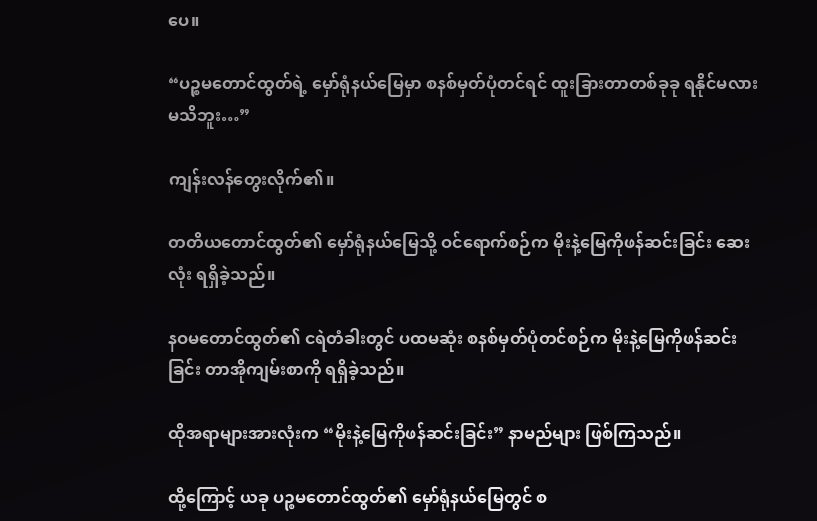ပေ။

“ပဉ္စမတောင်ထွတ်ရဲ့ မှော်ရုံနယ်မြေမှာ စနစ်မှတ်ပုံတင်ရင် ထူးခြားတာတစ်ခုခု ရနိုင်မလား မသိဘူး…”

ကျန်းလန်တွေးလိုက်၏။

တတိယတောင်ထွတ်၏ မှော်ရုံနယ်မြေသို့ ဝင်ရောက်စဉ်က မိုးနဲ့မြေကိုဖန်ဆင်းခြင်း ဆေးလုံး ရရှိခဲ့သည်။

နဝမတောင်ထွတ်၏ ငရဲတံခါးတွင် ပထမဆုံး စနစ်မှတ်ပုံတင်စဉ်က မိုးနဲ့မြေကိုဖန်ဆင်းခြင်း တာအိုကျမ်းစာကို ရရှိခဲ့သည်။

ထိုအရာများအားလုံးက “မိုးနဲ့မြေကိုဖန်ဆင်းခြင်း” နာမည်များ ဖြစ်ကြသည်။

ထို့ကြောင့် ယခု ပဉ္စမတောင်ထွတ်၏ မှော်ရုံနယ်မြေတွင် စ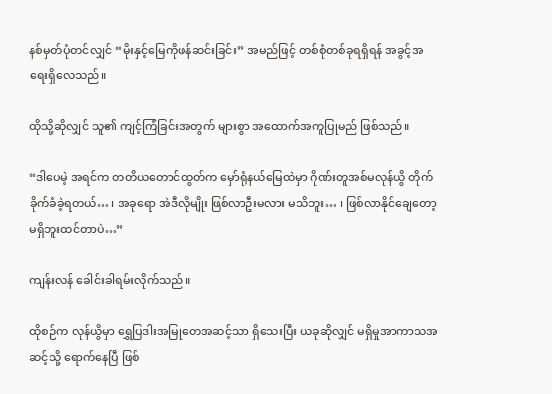နစ်မှတ်ပုံတင်လျှင် “မိုးနှင့်မြေကိုဖန်ဆင်းခြင်း” အမည်ဖြင့် တစ်စုံတစ်ခုရရှိရန် အခွင့်အရေးရှိလေသည်။

ထိုသို့ဆိုလျှင် သူ၏ ကျင့်ကြံခြင်းအတွက် များစွာ အထောက်အကူပြုမည် ဖြစ်သည်။

“ဒါပေမဲ့ အရင်က တတိယတောင်ထွတ်က မှော်ရုံနယ်မြေထဲမှာ ဂိုဏ်းတူအစ်မလုန်ယွိ တိုက်ခိုက်ခံခဲ့ရတယ်… ၊ အခုရော အဲဒီလိုမျိုး ဖြစ်လာဦးမလား မသိဘူး… ၊ ဖြစ်လာနိုင်ချေတော့ မရှိဘူးထင်တာပဲ…”

ကျန်းလန် ခေါင်းခါရမ်းလိုက်သည်။

ထိုစဉ်က လုန်ယွိမှာ ရွှေပြဒါးအမြုတေအဆင့်သာ ရှိသေးပြီး ယခုဆိုလျှင် မရှိမှုအာကာသအဆင့်သို့ ရောက်နေပြီ ဖြစ်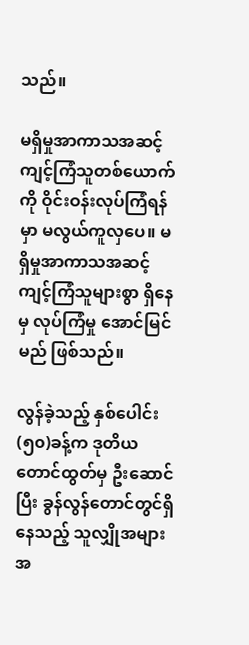သည်။

မရှိမှုအာကာသအဆင့် ကျင့်ကြံသူတစ်ယောက်ကို ဝိုင်းဝန်းလုပ်ကြံရန်မှာ မလွယ်ကူလှပေ။ မရှိမှုအာကာသအဆင့် ကျင့်ကြံသူများစွာ ရှိနေမှ လုပ်ကြံမှု အောင်မြင်မည် ဖြစ်သည်။

လွန်ခဲ့သည့် နှစ်ပေါင်း (၅၀)ခန့်က ဒုတိယတောင်ထွတ်မှ ဦးဆောင်ပြီး ခွန်လွန်တောင်တွင်ရှိနေသည့် သူလျှိုအများအ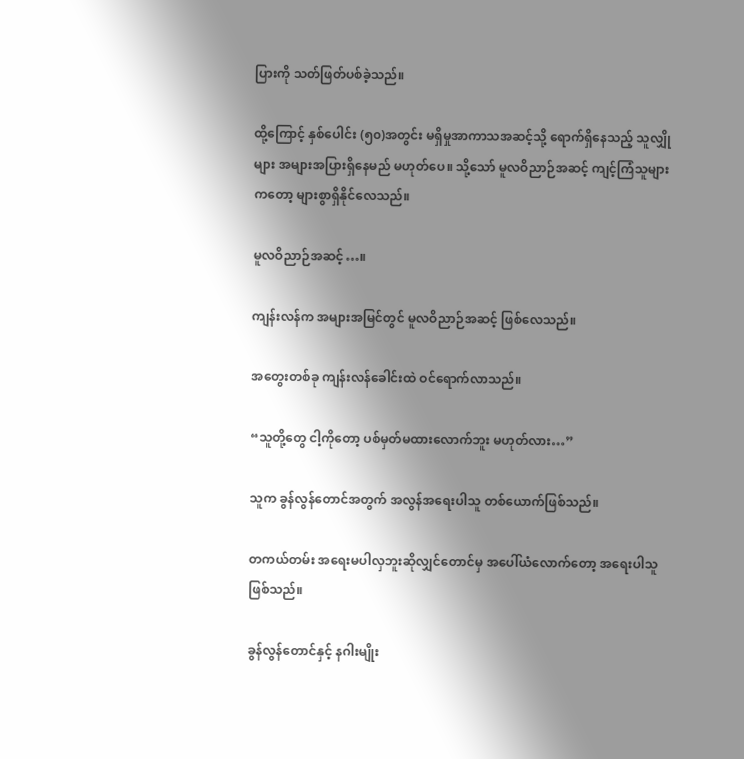ပြားကို သတ်ဖြတ်ပစ်ခဲ့သည်။

ထို့ကြောင့် နှစ်ပေါင်း (၅၀)အတွင်း မရှိမှုအာကာသအဆင့်သို့ ရောက်ရှိနေသည့် သူလျှိုများ အများအပြားရှိနေမည် မဟုတ်ပေ။ သို့သော် မူလဝိညာဉ်အဆင့် ကျင့်ကြံသူများကတော့ များစွာရှိနိုင်လေသည်။

မူလဝိညာဉ်အဆင့်…။

ကျန်းလန်က အများအမြင်တွင် မူလဝိညာဉ်အဆင့် ဖြစ်လေသည်။

အတွေးတစ်ခု ကျန်းလန်ခေါင်းထဲ ဝင်ရောက်လာသည်။

“သူတို့တွေ ငါ့ကိုတော့ ပစ်မှတ်မထားလောက်ဘူး မဟုတ်လား…”

သူက ခွန်လွန်တောင်အတွက် အလွန်အရေးပါသူ တစ်ယောက်ဖြစ်သည်။

တကယ်တမ်း အရေးမပါလှဘူးဆိုလျှင်တောင်မှ အပေါ်ယံလောက်တော့ အရေးပါသူ ဖြစ်သည်။

ခွန်လွန်တောင်နှင့် နဂါးမျိုး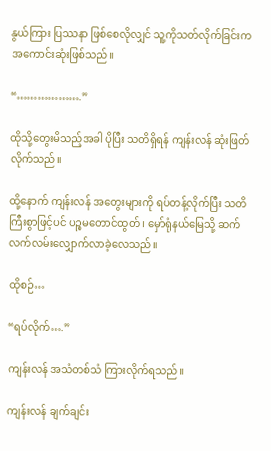နွယ်ကြား ပြဿနာ ဖြစ်စေလိုလျှင် သူ့ကိုသတ်လိုက်ခြင်းက အကောင်းဆုံးဖြစ်သည်။

“……………….”

ထိုသို့တွေးမိသည့်အခါ ပိုပြီး သတိရှိရန် ကျန်းလန် ဆုံးဖြတ်လိုက်သည်။

ထို့နောက် ကျန်းလန် အတွေးများကို ရပ်တန့်လိုက်ပြီး သတိကြီးစွာဖြင့်ပင် ပဉ္စမတောင်ထွတ် ၊ မှော်ရုံနယ်မြေသို့ ဆက်လက်လမ်းလျှောက်လာခဲ့လေသည်။

ထိုစဉ်…

“ရပ်လိုက်….”

ကျန်းလန် အသံတစ်သံ ကြားလိုက်ရသည်။

ကျန်းလန် ချက်ချင်း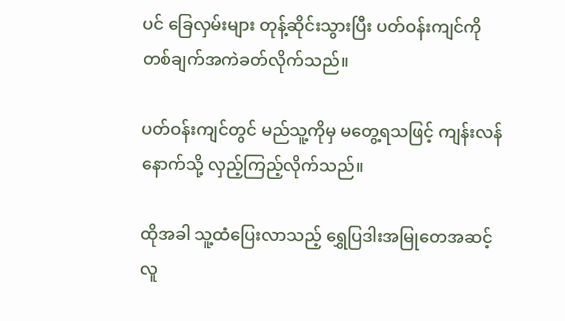ပင် ခြေလှမ်းများ တုန့်ဆိုင်းသွားပြီး ပတ်ဝန်းကျင်ကို တစ်ချက်အကဲခတ်လိုက်သည်။

ပတ်ဝန်းကျင်တွင် မည်သူ့ကိုမှ မတွေ့ရသဖြင့် ကျန်းလန် နောက်သို့ လှည့်ကြည့်လိုက်သည်။

ထိုအခါ သူ့ထံပြေးလာသည့် ရွှေပြဒါးအမြုတေအဆင့် လူ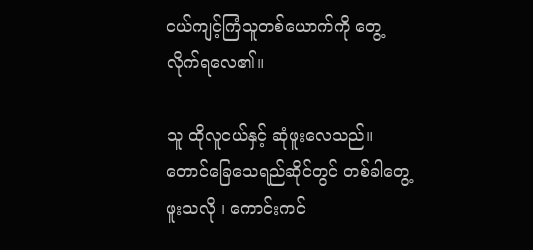ငယ်ကျင့်ကြံသူတစ်ယောက်ကို တွေ့လိုက်ရလေ၏။

သူ ထိုလူငယ်နှင့် ဆုံဖူးလေသည်။ တောင်ခြေသေရည်ဆိုင်တွင် တစ်ခါတွေ့ဖူးသလို ၊ ကောင်းကင်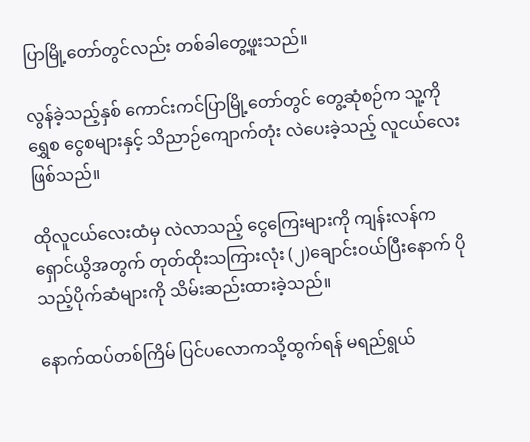ပြာမြို့တော်တွင်လည်း တစ်ခါတွေ့ဖူးသည်။

လွန်ခဲ့သည့်နှစ် ကောင်းကင်ပြာမြို့တော်တွင် တွေ့ဆုံစဉ်က သူ့ကို ရွှေစ ငွေစများနှင့် သိညာဉ်ကျောက်တုံး လဲပေးခဲ့သည့် လူငယ်လေး ဖြစ်သည်။

ထိုလူငယ်လေးထံမှ လဲလာသည့် ငွေကြေးများကို ကျန်းလန်က ရှောင်ယွိအတွက် တုတ်ထိုးသကြားလုံး (၂)ချောင်းဝယ်ပြီးနောက် ပိုသည့်ပိုက်ဆံများကို သိမ်းဆည်းထားခဲ့သည်။

နောက်ထပ်တစ်ကြိမ် ပြင်ပလောကသို့ထွက်ရန် မရည်ရွယ်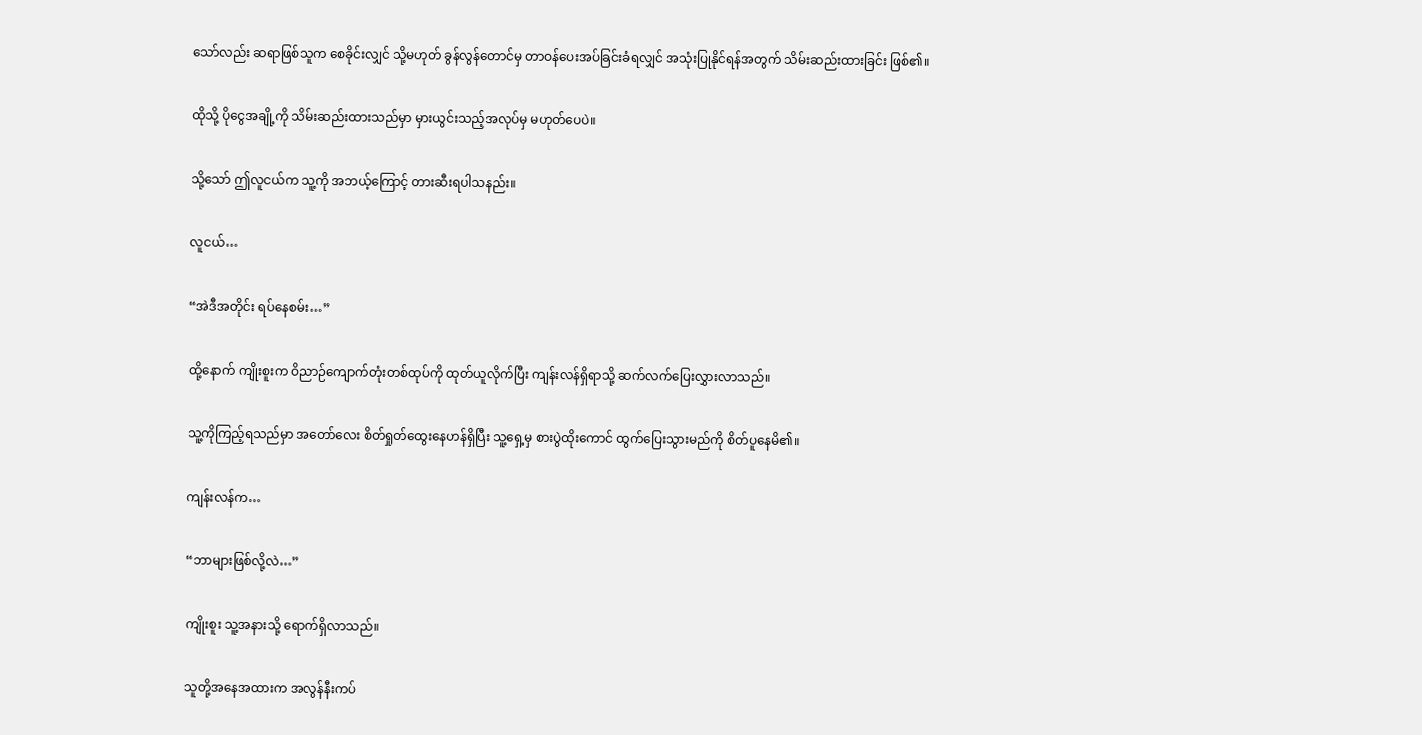သော်လည်း ဆရာဖြစ်သူက စေခိုင်းလျှင် သို့မဟုတ် ခွန်လွန်တောင်မှ တာဝန်ပေးအပ်ခြင်းခံရလျှင် အသုံးပြုနိုင်ရန်အတွက် သိမ်းဆည်းထားခြင်း ဖြစ်၏။

ထိုသို့ ပိုငွေအချို့ကို သိမ်းဆည်းထားသည်မှာ မှားယွင်းသည့်အလုပ်မှ မဟုတ်ပေပဲ။

သို့သော် ဤလူငယ်က သူ့ကို အဘယ့်ကြောင့် တားဆီးရပါသနည်း။

လူငယ်…

“အဲဒီအတိုင်း ရပ်နေစမ်း…”

ထို့နောက် ကျိုးစူးက ဝိညာဉ်ကျောက်တုံးတစ်ထုပ်ကို ထုတ်ယူလိုက်ပြီး ကျန်းလန်ရှိရာသို့ ဆက်လက်ပြေးလွှားလာသည်။

သူ့ကိုကြည့်ရသည်မှာ အတော်လေး စိတ်ရှုတ်ထွေးနေဟန်ရှိပြီး သူ့ရှေ့မှ စားပွဲထိုးကောင် ထွက်ပြေးသွားမည်ကို စိတ်ပူနေမိ၏။

ကျန်းလန်က…

“ဘာများဖြစ်လို့လဲ…”

ကျိုးစူး သူ့အနားသို့ ရောက်ရှိလာသည်။

သူတို့အနေအထားက အလွန်နီးကပ်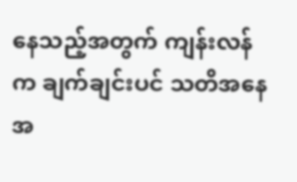နေသည့်အတွက် ကျန်းလန်က ချက်ချင်းပင် သတိအနေအ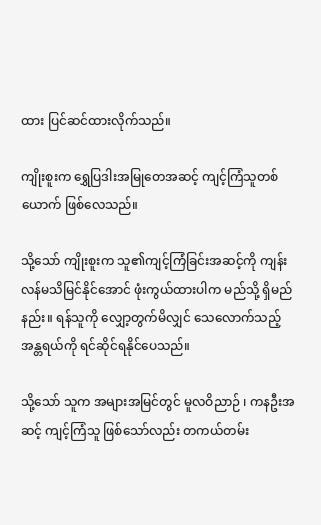ထား ပြင်ဆင်ထားလိုက်သည်။

ကျိုးစူးက ရွှေပြဒါးအမြုတေအဆင့် ကျင့်ကြံသူတစ်ယောက် ဖြစ်လေသည်။

သို့သော် ကျိုးစူးက သူ၏ကျင့်ကြံခြင်းအဆင့်ကို ကျန်းလန်မသိမြင်နိုင်အောင် ဖုံးကွယ်ထားပါက မည်သို့ ရှိမည်နည်း။ ရန်သူကို လျှော့တွက်မိလျှင် သေလောက်သည့်အန္တရယ်ကို ရင်ဆိုင်ရနိုင်ပေသည်။

သို့သော် သူက အများအမြင်တွင် မူလဝိညာဉ် ၊ ကနဦးအဆင့် ကျင့်ကြံသူ ဖြစ်သော်လည်း တကယ်တမ်း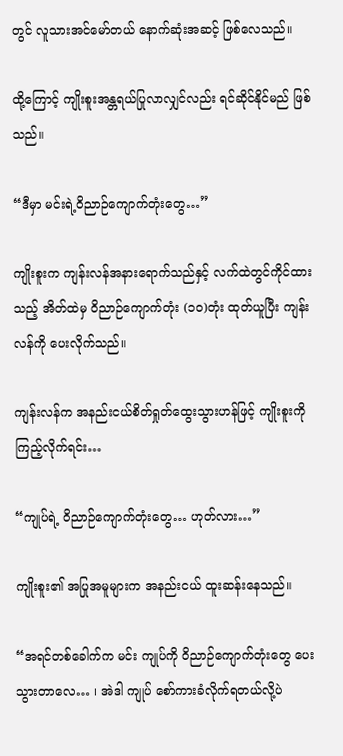တွင် လူသားအင်မော်တယ် နောက်ဆုံးအဆင့် ဖြစ်လေသည်။

ထို့ကြောင့် ကျိုးစူးအန္တရယ်ပြုလာလျှင်လည်း ရင်ဆိုင်နိုင်မည် ဖြစ်သည်။

“ဒီမှာ မင်းရဲ့ဝိညာဉ်ကျောက်တုံးတွေ…”

ကျိုးစူးက ကျန်းလန်အနားရောက်သည်နှင့် လက်ထဲတွင်ကိုင်ထားသည့် အိတ်ထဲမှ ဝိညာဉ်ကျောက်တုံး (၁၀)တုံး ထုတ်ယူပြီး ကျန်းလန်ကို ပေးလိုက်သည်။

ကျန်းလန်က အနည်းငယ်စိတ်ရှုတ်ထွေးသွားဟန်ဖြင့် ကျိုးစူးကို ကြည့်လိုက်ရင်း…

“ကျုပ်ရဲ့ ဝိညာဉ်ကျောက်တုံးတွေ… ဟုတ်လား…”

ကျိုးစူး၏ အပြုအမူများက အနည်းငယ် ထူးဆန်းနေသည်။

“အရင်တစ်ခေါက်က မင်း ကျုပ်ကို ဝိညာဉ်ကျောက်တုံးတွေ ပေးသွားတာလေ… ၊ အဲဒါ ကျုပ် စော်ကားခံလိုက်ရတယ်လို့ပဲ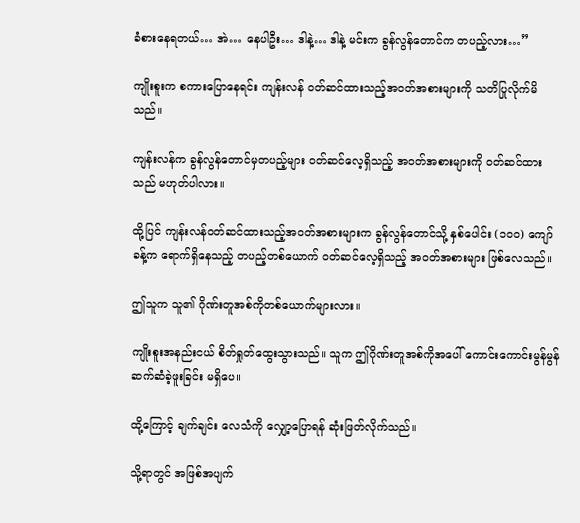ခံစားနေရတယ်… အဲ… နေပါဦး… ဒါနဲ့… ဒါနဲ့ မင်းက ခွန်လွန်တောင်က တပည့်လား…”

ကျိုးစူးက စကားပြောနေရင်း ကျန်းလန် ဝတ်ဆင်ထားသည့်အဝတ်အစားများကို သတိပြုလိုက်မိသည်။

ကျန်းလန်က ခွန်လွန်တောင်မှတပည့်များ ဝတ်ဆင်လေ့ရှိသည့် အဝတ်အစားများကို ဝတ်ဆင်ထားသည် မဟုတ်ပါလား။

ထို့ပြင် ကျန်းလန်ဝတ်ဆင်ထားသည့်အဝတ်အစားများက ခွန်လွန်တောင်သို့ နှစ်ပေါင်း (၁၀၀) ကျော်ခန့်က ရောက်ရှိနေသည့် တပည့်တစ်ယောက် ဝတ်ဆင်လေ့ရှိသည့် အဝတ်အစားများ ဖြစ်လေသည်။

ဤသူက သူ၏ ဂိုဏ်းတူအစ်ကိုတစ်ယောက်များလား။

ကျိုးစူးအနည်းငယ် စိတ်ရှုတ်ထွေးသွားသည်။ သူက ဤဂိုဏ်းတူအစ်ကိုအပေါ် ကောင်းကောင်းမွန်မွန် ဆက်ဆံခဲ့ဖူးခြင်း မရှိပေ။

ထို့ကြောင့် ချက်ချင်း လေသံကို လျှော့ပြောရန် ဆုံးဖြတ်လိုက်သည်။

သို့ရာတွင် အဖြစ်အပျက်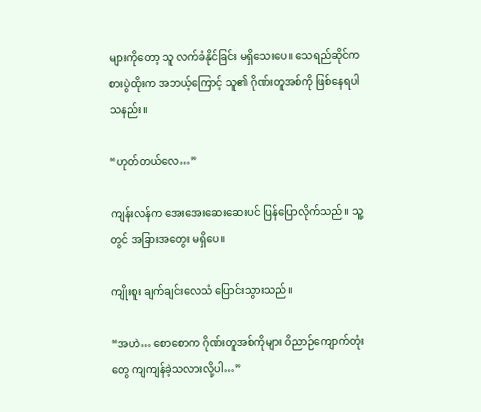များကိုတော့ သူ လက်ခံနိုင်ခြင်း မရှိသေးပေ။ သေရည်ဆိုင်က စားပွဲထိုးက အဘယ့်ကြောင့် သူ၏ ဂိုဏ်းတူအစ်ကို ဖြစ်နေရပါသနည်း။

“ဟုတ်တယ်လေ…”

ကျန်းလန်က အေးအေးဆေးဆေးပင် ပြန်ပြောလိုက်သည်။ သူ့တွင် အခြားအတွေး မရှိပေ။

ကျိုးစူး ချက်ချင်းလေသံ ပြောင်းသွားသည်။

“အဟဲ… စောစောက ဂိုဏ်းတူအစ်ကိုများ ဝိညာဉ်ကျောက်တုံးတွေ ကျကျန်ခဲ့သလားလို့ပါ…”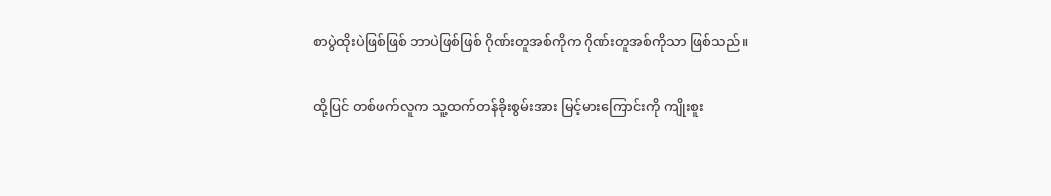စာပွဲထိုးပဲဖြစ်ဖြစ် ဘာပဲဖြစ်ဖြစ် ဂိုဏ်းတူအစ်ကိုက ဂိုဏ်းတူအစ်ကိုသာ ဖြစ်သည်။

ထို့ပြင် တစ်ဖက်လူက သူ့ထက်တန်ခိုးစွမ်းအား မြင့်မားကြောင်းကို ကျိုးစူး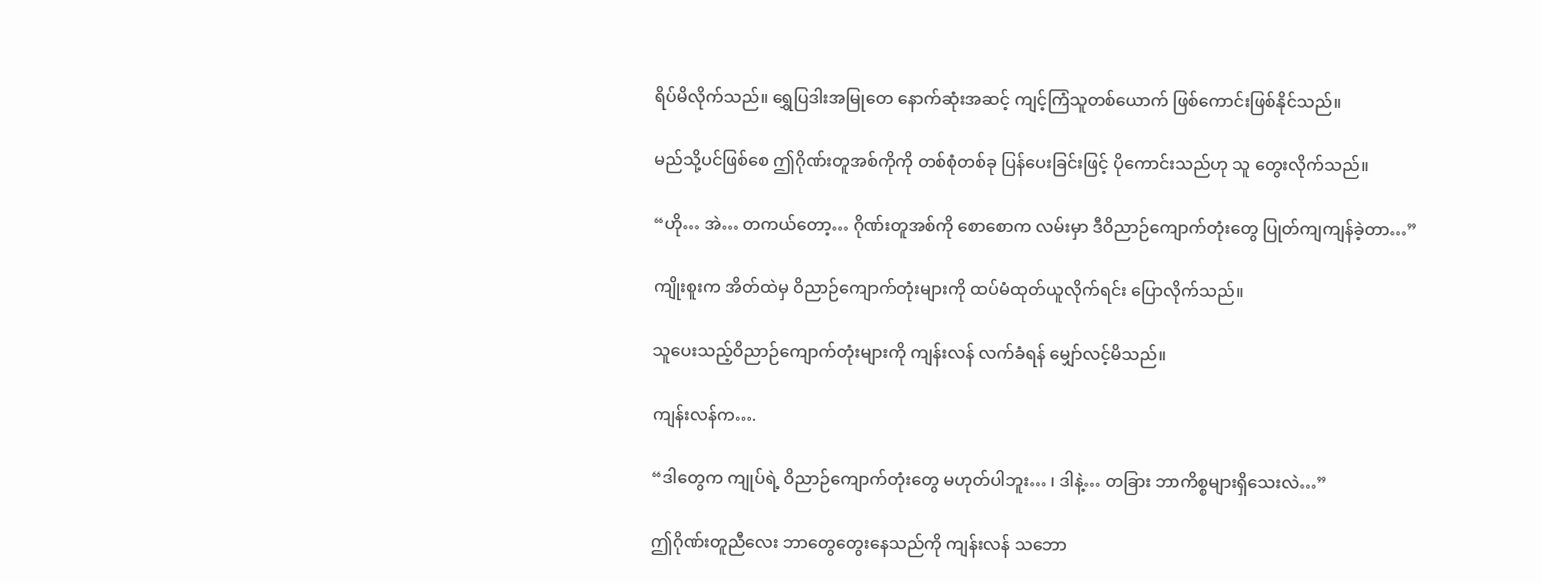ရိပ်မိလိုက်သည်။ ရွှေပြဒါးအမြုတေ နောက်ဆုံးအဆင့် ကျင့်ကြံသူတစ်ယောက် ဖြစ်ကောင်းဖြစ်နိုင်သည်။

မည်သို့ပင်ဖြစ်စေ ဤဂိုဏ်းတူအစ်ကိုကို တစ်စုံတစ်ခု ပြန်ပေးခြင်းဖြင့် ပိုကောင်းသည်ဟု သူ တွေးလိုက်သည်။

“ဟို… အဲ… တကယ်တော့… ဂိုဏ်းတူအစ်ကို စောစောက လမ်းမှာ ဒီဝိညာဉ်ကျောက်တုံးတွေ ပြုတ်ကျကျန်ခဲ့တာ…”

ကျိုးစူးက အိတ်ထဲမှ ဝိညာဉ်ကျောက်တုံးများကို ထပ်မံထုတ်ယူလိုက်ရင်း ပြောလိုက်သည်။

သူပေးသည့်ဝိညာဉ်ကျောက်တုံးများကို ကျန်းလန် လက်ခံရန် မျှော်လင့်မိသည်။

ကျန်းလန်က….

“ဒါတွေက ကျုပ်ရဲ့ ဝိညာဉ်ကျောက်တုံးတွေ မဟုတ်ပါဘူး… ၊ ဒါနဲ့… တခြား ဘာကိစ္စများရှိသေးလဲ…”

ဤဂိုဏ်းတူညီလေး ဘာတွေတွေးနေသည်ကို ကျန်းလန် သဘော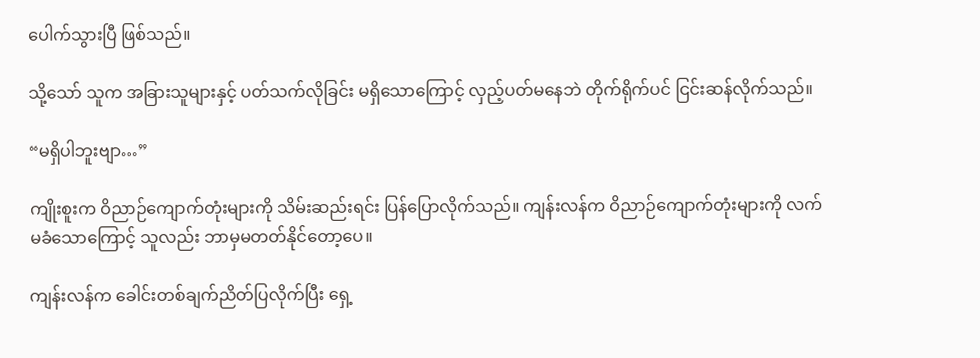ပေါက်သွားပြီ ဖြစ်သည်။

သို့သော် သူက အခြားသူများနှင့် ပတ်သက်လိုခြင်း မရှိသောကြောင့် လှည့်ပတ်မနေဘဲ တိုက်ရိုက်ပင် ငြင်းဆန်လိုက်သည်။

“မရှိပါဘူးဗျာ…”

ကျိုးစူးက ဝိညာဉ်ကျောက်တုံးများကို သိမ်းဆည်းရင်း ပြန်ပြောလိုက်သည်။ ကျန်းလန်က ဝိညာဉ်ကျောက်တုံးများကို လက်မခံသောကြောင့် သူလည်း ဘာမှမတတ်နိုင်တော့ပေ။

ကျန်းလန်က ခေါင်းတစ်ချက်ညိတ်ပြလိုက်ပြီး ရှေ့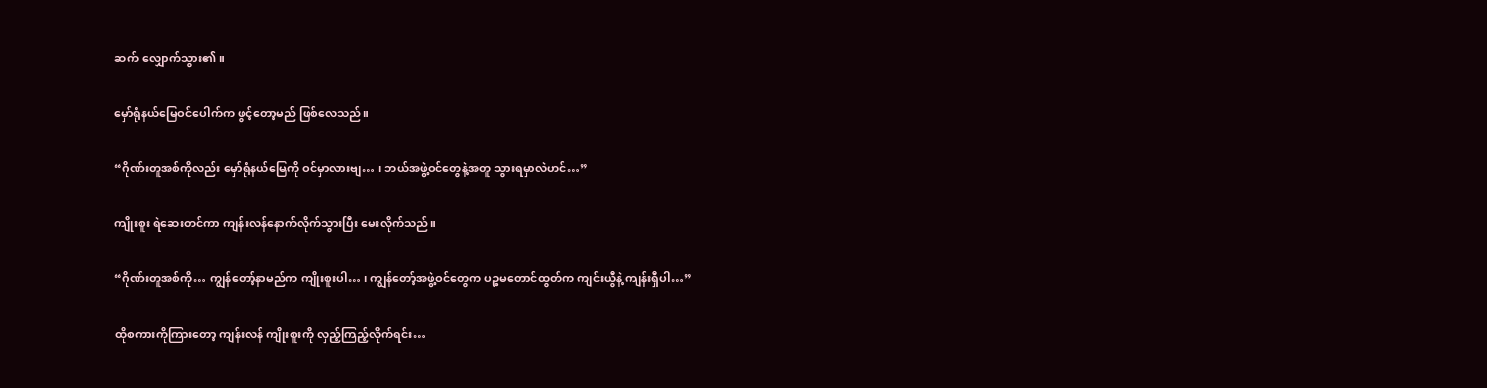ဆက် လျှောက်သွား၏။

မှော်ရုံနယ်မြေဝင်ပေါက်က ဖွင့်တော့မည် ဖြစ်လေသည်။

“ဂိုဏ်းတူအစ်ကိုလည်း မှော်ရုံနယ်မြေကို ဝင်မှာလားဗျ… ၊ ဘယ်အဖွဲ့ဝင်တွေနဲ့အတူ သွားရမှာလဲဟင်…”

ကျိုးစူး ရဲဆေးတင်ကာ ကျန်းလန်နောက်လိုက်သွားပြီး မေးလိုက်သည်။

“ဂိုဏ်းတူအစ်ကို… ကျွန်တော့်နာမည်က ကျိုးစူးပါ… ၊ ကျွန်တော့်အဖွဲ့ဝင်တွေက ပဉ္စမတောင်ထွတ်က ကျင်းယွီနဲ့ ကျန်းရှီပါ…”

ထိုစကားကိုကြားတော့ ကျန်းလန် ကျိုးစူးကို လှည့်ကြည့်လိုက်ရင်း…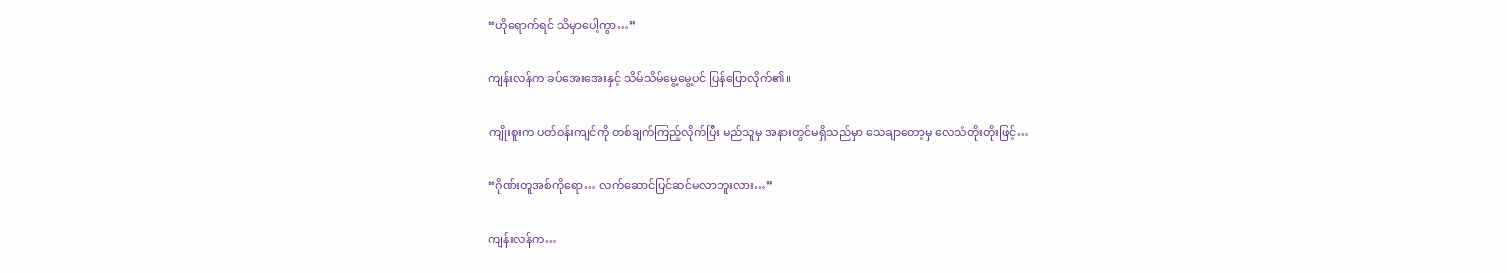“ဟိုရောက်ရင် သိမှာပေါ့ကွာ…”

ကျန်းလန်က ခပ်အေးအေးနှင့် သိမ်သိမ်မွေ့မွေ့ပင် ပြန်ပြောလိုက်၏။

ကျိုးစူးက ပတ်ဝန်းကျင်ကို တစ်ချက်ကြည့်လိုက်ပြီး မည်သူမှ အနားတွင်မရှိသည်မှာ သေချာတော့မှ လေသံတိုးတိုးဖြင့်…

“ဂိုဏ်းတူအစ်ကိုရော… လက်ဆောင်ပြင်ဆင်မလာဘူးလား…”

ကျန်းလန်က…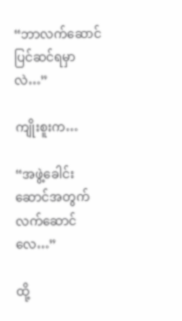“ဘာလက်ဆောင် ပြင်ဆင်ရမှာလဲ…”

ကျိုးစူးက…

“အဖွဲ့ခေါင်းဆောင်အတွက် လက်ဆောင်လေ…”

ထို့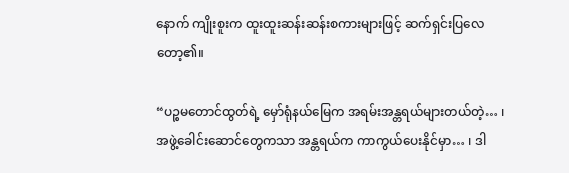နောက် ကျိုးစူးက ထူးထူးဆန်းဆန်းစကားများဖြင့် ဆက်ရှင်းပြလေတော့၏။

“ပဉ္စမတောင်ထွတ်ရဲ့ မှော်ရုံနယ်မြေက အရမ်းအန္တရယ်များတယ်တဲ့… ၊ အဖွဲ့ခေါင်းဆောင်တွေကသာ အန္တရယ်က ကာကွယ်ပေးနိုင်မှာ… ၊ ဒါ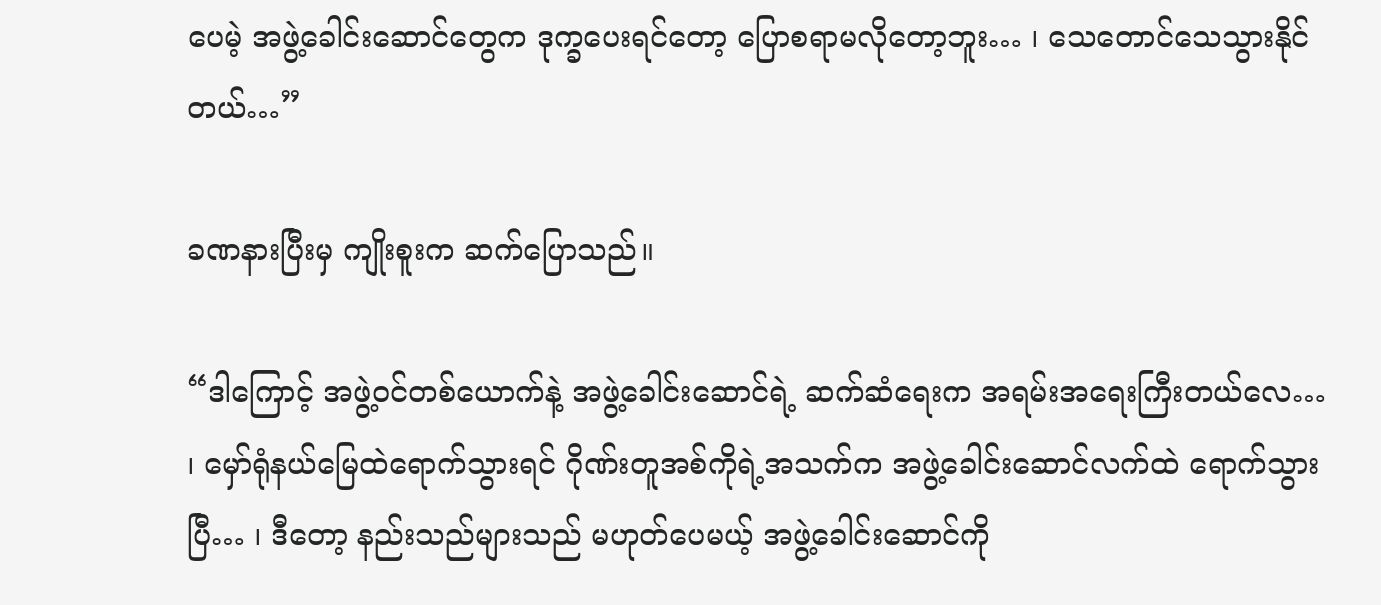ပေမဲ့ အဖွဲ့ခေါင်းဆောင်တွေက ဒုက္ခပေးရင်တော့ ပြောစရာမလိုတော့ဘူး… ၊ သေတောင်သေသွားနိုင်တယ်…”

ခဏနားပြီးမှ ကျိုးစူးက ဆက်ပြောသည်။

“ဒါကြောင့် အဖွဲ့ဝင်တစ်ယောက်နဲ့ အဖွဲ့ခေါင်းဆောင်ရဲ့ ဆက်ဆံရေးက အရမ်းအရေးကြီးတယ်လေ… ၊ မှော်ရုံနယ်မြေထဲရောက်သွားရင် ဂိုဏ်းတူအစ်ကိုရဲ့အသက်က အဖွဲ့ခေါင်းဆောင်လက်ထဲ ရောက်သွားပြီ… ၊ ဒီတော့ နည်းသည်များသည် မဟုတ်ပေမယ့် အဖွဲ့ခေါင်းဆောင်ကို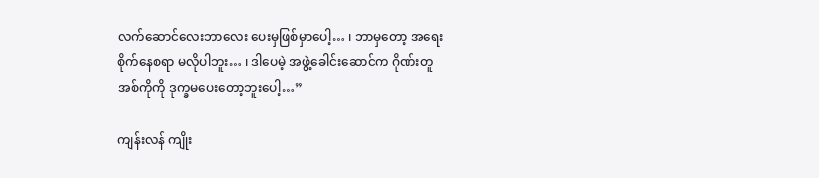လက်ဆောင်လေးဘာလေး ပေးမှဖြစ်မှာပေါ့… ၊ ဘာမှတော့ အရေးစိုက်နေစရာ မလိုပါဘူး… ၊ ဒါပေမဲ့ အဖွဲ့ခေါင်းဆောင်က ဂိုဏ်းတူအစ်ကိုကို ဒုက္ခမပေးတော့ဘူးပေါ့…”

ကျန်းလန် ကျိုး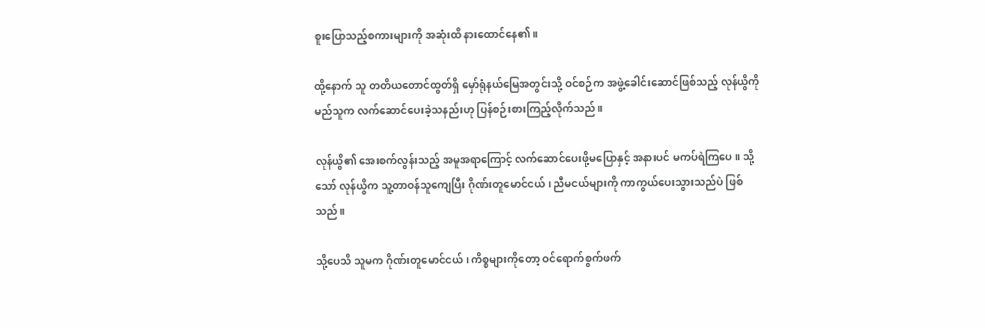စူးပြောသည့်စကားများကို အဆုံးထိ နားထောင်နေ၏။

ထို့နောက် သူ တတိယတောင်ထွတ်ရှိ မှော်ရုံနယ်မြေအတွင်းသို့ ဝင်စဉ်က အဖွဲ့ခေါင်းဆောင်ဖြစ်သည့် လုန်ယွိကို မည်သူက လက်ဆောင်ပေးခဲ့သနည်းဟု ပြန်စဉ်းစားကြည့်လိုက်သည်။

လုန်ယွိ၏ အေးစက်လွန်းသည့် အမူအရာကြောင့် လက်ဆောင်ပေးဖို့မပြောနှင့် အနားပင် မကပ်ရဲကြပေ။ သို့သော် လုန်ယွိက သူ့တာဝန်သူကျေပြီး ဂိုဏ်းတူမောင်ငယ် ၊ ညီမငယ်များကို ကာကွယ်ပေးသွားသည်ပဲ ဖြစ်သည်။

သို့ပေသိ သူမက ဂိုဏ်းတူမောင်ငယ် ၊ ကိစ္စများကိုတော့ ဝင်ရောက်စွက်ဖက်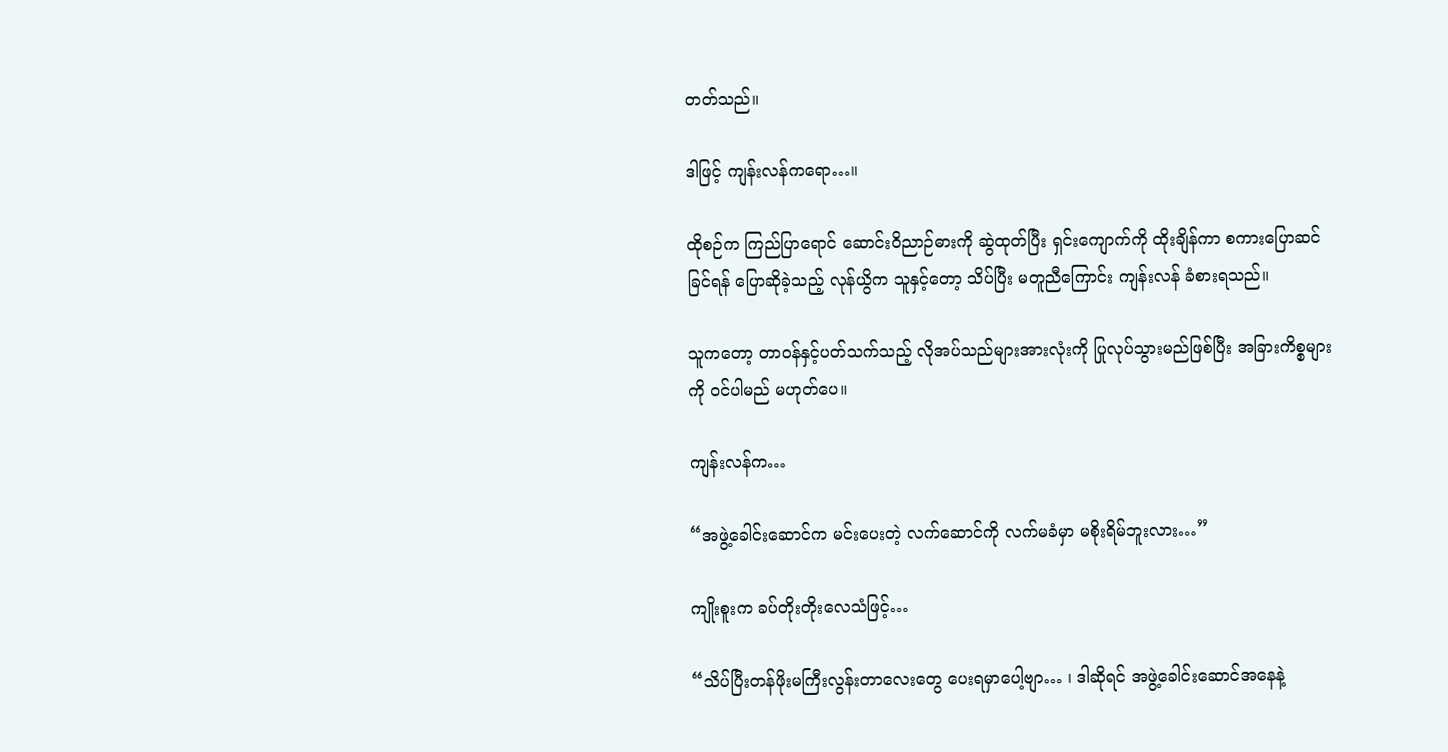တတ်သည်။

ဒါဖြင့် ကျန်းလန်ကရော…။

ထိုစဉ်က ကြည်ပြာရောင် ဆောင်းဝိညာဉ်ဓားကို ဆွဲထုတ်ပြီး ရှင်းကျောက်ကို ထိုးချိန်ကာ စကားပြောဆင်ခြင်ရန် ပြောဆိုခဲ့သည့် လုန်ယွိက သူနှင့်တော့ သိပ်ပြီး မတူညီကြောင်း ကျန်းလန် ခံစားရသည်။

သူကတော့ တာဝန်နှင့်ပတ်သက်သည့် လိုအပ်သည်များအားလုံးကို ပြုလုပ်သွားမည်ဖြစ်ပြီး အခြားကိစ္စများကို ဝင်ပါမည် မဟုတ်ပေ။

ကျန်းလန်က…

“အဖွဲ့ခေါင်းဆောင်က မင်းပေးတဲ့ လက်ဆောင်ကို လက်မခံမှာ မစိုးရိမ်ဘူးလား…”

ကျိုးစူးက ခပ်တိုးတိုးလေသံဖြင့်…

“သိပ်ပြီးတန်ဖိုးမကြီးလွန်းတာလေးတွေ ပေးရမှာပေါ့ဗျာ… ၊ ဒါဆိုရင် အဖွဲ့ခေါင်းဆောင်အနေနဲ့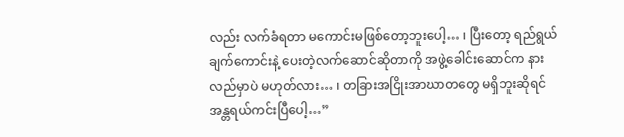လည်း လက်ခံရတာ မကောင်းမဖြစ်တော့ဘူးပေါ့… ၊ ပြီးတော့ ရည်ရွယ်ချက်ကောင်းနဲ့ ပေးတဲ့လက်ဆောင်ဆိုတာကို အဖွဲ့ခေါင်းဆောင်က နားလည်မှာပဲ မဟုတ်လား… ၊ တခြားအငြိုးအာဃာတတွေ မရှိဘူးဆိုရင် အန္တရယ်ကင်းပြီပေါ့…”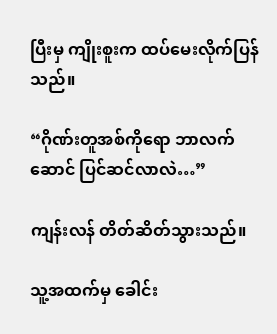ပြီးမှ ကျိုးစူးက ထပ်မေးလိုက်ပြန်သည်။

“ဂိုဏ်းတူအစ်ကိုရော ဘာလက်ဆောင် ပြင်ဆင်လာလဲ…”

ကျန်းလန် တိတ်ဆိတ်သွားသည်။

သူ့အထက်မှ ခေါင်း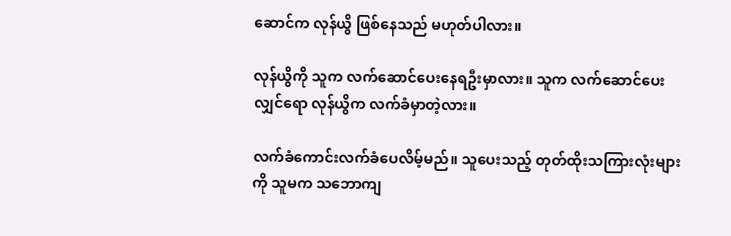ဆောင်က လုန်ယွိ ဖြစ်နေသည် မဟုတ်ပါလား။

လုန်ယွိကို သူက လက်ဆောင်ပေးနေရဦးမှာလား။ သူက လက်ဆောင်ပေးလျှင်ရော လုန်ယွိက လက်ခံမှာတဲ့လား။

လက်ခံကောင်းလက်ခံပေလိမ့်မည်။ သူပေးသည့် တုတ်ထိုးသကြားလုံးများကို သူမက သဘောကျ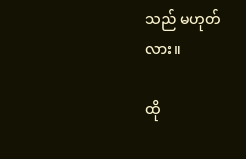သည် မဟုတ်လား။

ထို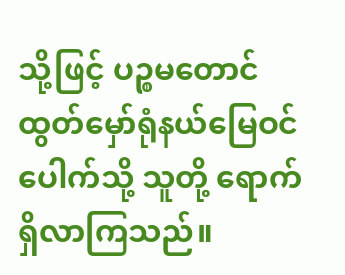သို့ဖြင့် ပဉ္စမတောင်ထွတ်မှော်ရုံနယ်မြေဝင်ပေါက်သို့ သူတို့ ရောက်ရှိလာကြသည်။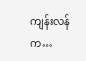ကျန်းလန်က…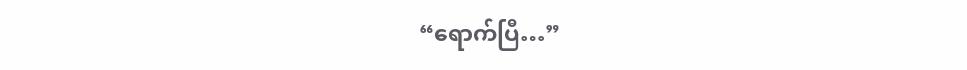“ရောက်ပြီ…”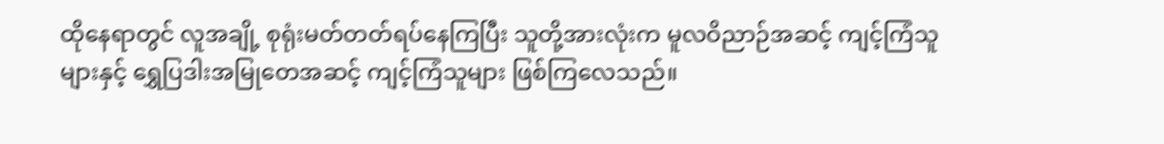ထိုနေရာတွင် လူအချို့ စုရုံးမတ်တတ်ရပ်နေကြပြီး သူတို့အားလုံးက မူလဝိညာဉ်အဆင့် ကျင့်ကြံသူများနှင့် ရွှေပြဒါးအမြုတေအဆင့် ကျင့်ကြံသူများ ဖြစ်ကြလေသည်။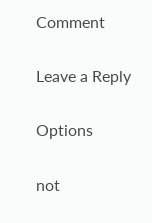Comment

Leave a Reply

Options

not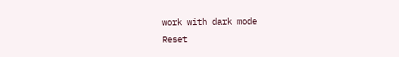work with dark mode
Reset